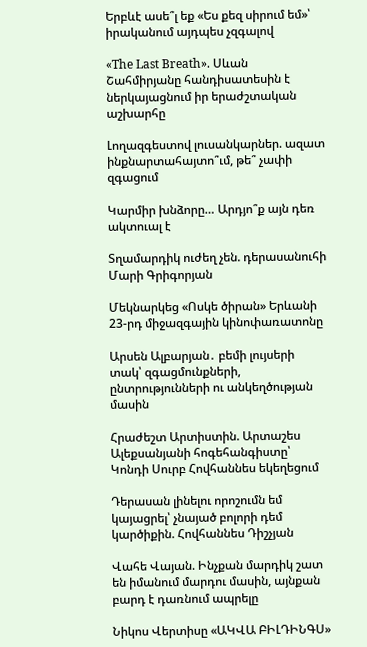Երբևէ ասե՞լ եք «Ես քեզ սիրում եմ»՝ իրականում այդպես չզգալով

«The Last Breath». Սևան Շահմիրյանը հանդիսատեսին է ներկայացնում իր երաժշտական աշխարհը

Լողազգեստով լուսանկարներ. ազատ ինքնարտահայտո՞ւմ, թե՞ չափի զգացում

Կարմիր խնձորը… Արդյո՞ք այն դեռ ակտուալ է

Տղամարդիկ ուժեղ չեն. դերասանուհի Մարի Գրիգորյան

Մեկնարկեց «Ոսկե ծիրան» Երևանի 23-րդ միջազգային կինոփառատոնը

Արսեն Ալբարյան․ բեմի լույսերի տակ՝ զգացմունքների, ընտրությունների ու անկեղծության մասին

Հրաժեշտ Արտիստին. Արտաշես Ալեքսանյանի հոգեհանգիստը՝ Կոնդի Սուրբ Հովհաննես եկեղեցում

Դերասան լինելու որոշումն եմ կայացրել՝ չնայած բոլորի դեմ կարծիքին. Հովհաննես Դիշչյան

Վահե Վայան. Ինչքան մարդիկ շատ են իմանում մարդու մասին, այնքան բարդ է դառնում ապրելը

Նիկոս Վերտիսը «ԱԿՎԱ ԲԻԼԴԻՆԳՍ»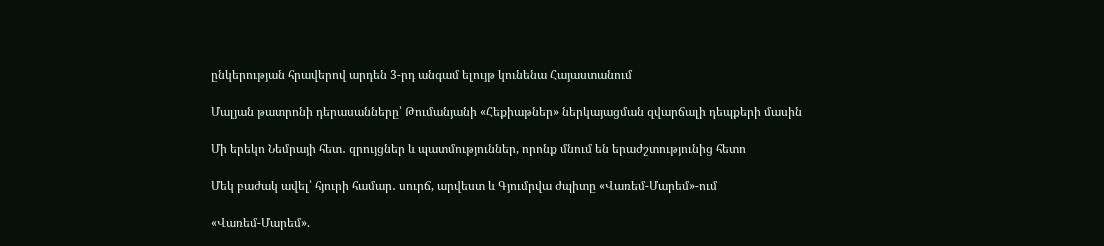ընկերության հրավերով արդեն 3-րդ անգամ ելույթ կունենա Հայաստանում

Մալյան թատրոնի դերասանները՝ Թումանյանի «Հեքիաթներ» ներկայացման զվարճալի դեպքերի մասին

Մի երեկո Նեմրայի հետ․ զրույցներ և պատմություններ, որոնք մնում են երաժշտությունից հետո

Մեկ բաժակ ավել՝ հյուրի համար․ սուրճ, արվեստ և Գյումրվա ժպիտը «Վառեմ-Մարեմ»-ում

«Վառեմ-Մարեմ».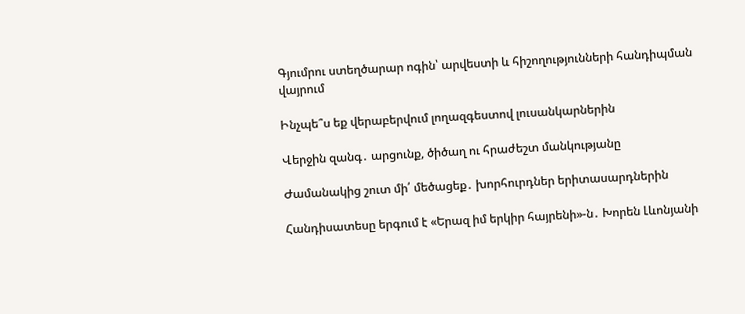Գյումրու ստեղծարար ոգին՝ արվեստի և հիշողությունների հանդիպման վայրում

Ինչպե՞ս եք վերաբերվում լողազգեստով լուսանկարներին

Վերջին զանգ․ արցունք, ծիծաղ ու հրաժեշտ մանկությանը

Ժամանակից շուտ մի՛ մեծացեք․ խորհուրդներ երիտասարդներին

Հանդիսատեսը երգում է «Երազ իմ երկիր հայրենի»-ն․ Խորեն Լևոնյանի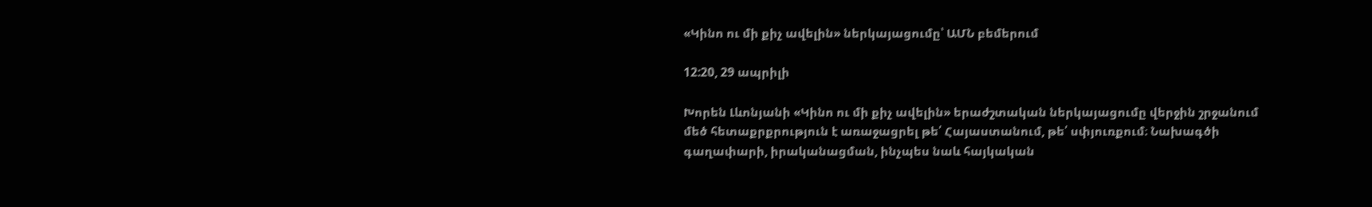«Կինո ու մի քիչ ավելին» ներկայացումը՝ ԱՄՆ բեմերում

12:20, 29 ապրիլի

Խորեն Լևոնյանի «Կինո ու մի քիչ ավելին» երաժշտական ներկայացումը վերջին շրջանում մեծ հետաքրքրություն է առաջացրել թե՛ Հայաստանում, թե՛ սփյուռքում։ Նախագծի գաղափարի, իրականացման, ինչպես նաև հայկական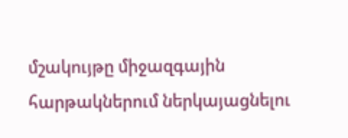մշակույթը միջազգային հարթակներում ներկայացնելու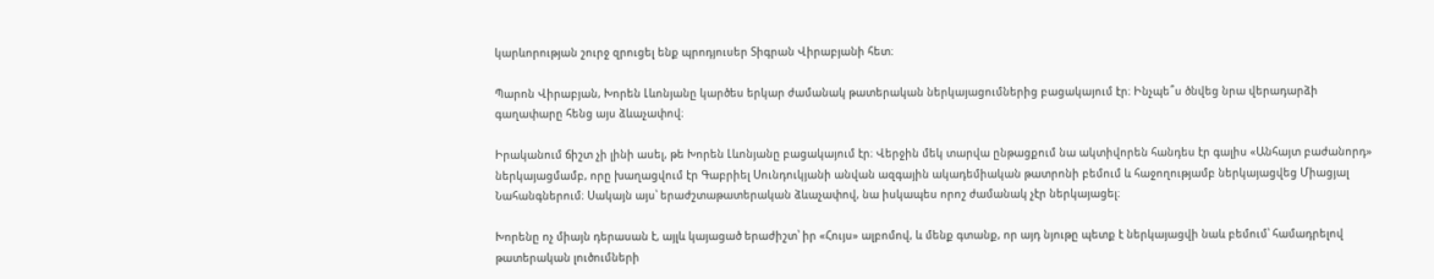կարևորության շուրջ զրուցել ենք պրոդյուսեր Տիգրան Վիրաբյանի հետ։

Պարոն Վիրաբյան, Խորեն Լևոնյանը կարծես երկար ժամանակ թատերական ներկայացումներից բացակայում էր։ Ինչպե՞ս ծնվեց նրա վերադարձի գաղափարը հենց այս ձևաչափով։

Իրականում ճիշտ չի լինի ասել, թե Խորեն Լևոնյանը բացակայում էր։ Վերջին մեկ տարվա ընթացքում նա ակտիվորեն հանդես էր գալիս «Անհայտ բաժանորդ» ներկայացմամբ, որը խաղացվում էր Գաբրիել Սունդուկյանի անվան ազգային ակադեմիական թատրոնի բեմում և հաջողությամբ ներկայացվեց Միացյալ Նահանգներում։ Սակայն այս՝ երաժշտաթատերական ձևաչափով, նա իսկապես որոշ ժամանակ չէր ներկայացել։

Խորենը ոչ միայն դերասան է, այլև կայացած երաժիշտ՝ իր «Հույս» ալբոմով, և մենք գտանք, որ այդ նյութը պետք է ներկայացվի նաև բեմում՝ համադրելով թատերական լուծումների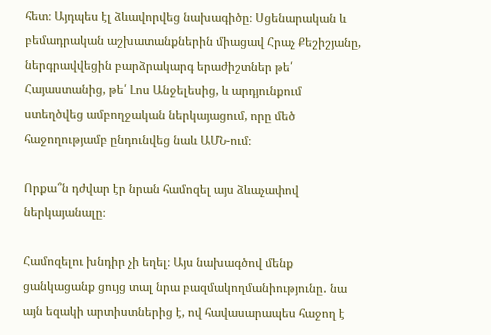հետ։ Այդպես էլ ձևավորվեց նախագիծը։ Սցենարական և բեմադրական աշխատանքներին միացավ Հրաչ Քեշիշյանը, ներգրավվեցին բարձրակարգ երաժիշտներ թե՛ Հայաստանից, թե՛ Լոս Անջելեսից, և արդյունքում ստեղծվեց ամբողջական ներկայացում, որը մեծ հաջողությամբ ընդունվեց նաև ԱՄՆ-ում։

Որքա՞ն դժվար էր նրան համոզել այս ձևաչափով ներկայանալը։

Համոզելու խնդիր չի եղել։ Այս նախագծով մենք ցանկացանք ցույց տալ նրա բազմակողմանիությունը․ նա այն եզակի արտիստներից է, ով հավասարապես հաջող է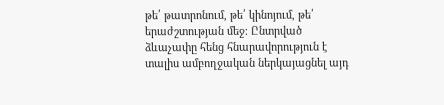թե՛ թատրոնում, թե՛ կինոյում, թե՛ երաժշտության մեջ։ Ընտրված ձևաչափը հենց հնարավորություն է տալիս ամբողջական ներկայացնել այդ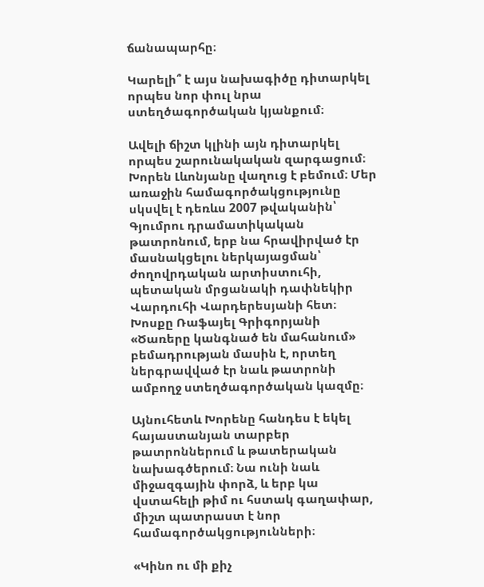ճանապարհը։

Կարելի՞ է այս նախագիծը դիտարկել որպես նոր փուլ նրա ստեղծագործական կյանքում։

Ավելի ճիշտ կլինի այն դիտարկել որպես շարունակական զարգացում։ Խորեն Լևոնյանը վաղուց է բեմում։ Մեր առաջին համագործակցությունը սկսվել է դեռևս 2007 թվականին՝ Գյումրու դրամատիկական թատրոնում, երբ նա հրավիրված էր մասնակցելու ներկայացման՝ ժողովրդական արտիստուհի, պետական մրցանակի դափնեկիր Վարդուհի Վարդերեսյանի հետ։ Խոսքը Ռաֆայել Գրիգորյանի «Ծառերը կանգնած են մահանում» բեմադրության մասին է, որտեղ ներգրավված էր նաև թատրոնի ամբողջ ստեղծագործական կազմը։

Այնուհետև Խորենը հանդես է եկել հայաստանյան տարբեր թատրոններում և թատերական նախագծերում։ Նա ունի նաև միջազգային փորձ, և երբ կա վստահելի թիմ ու հստակ գաղափար, միշտ պատրաստ է նոր համագործակցությունների։

«Կինո ու մի քիչ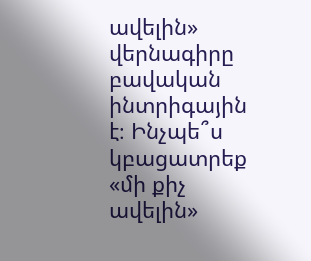ավելին» վերնագիրը բավական ինտրիգային է։ Ինչպե՞ս կբացատրեք «մի քիչ ավելին»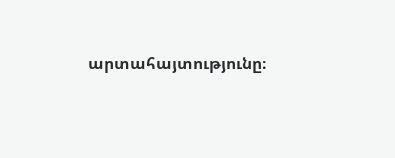արտահայտությունը։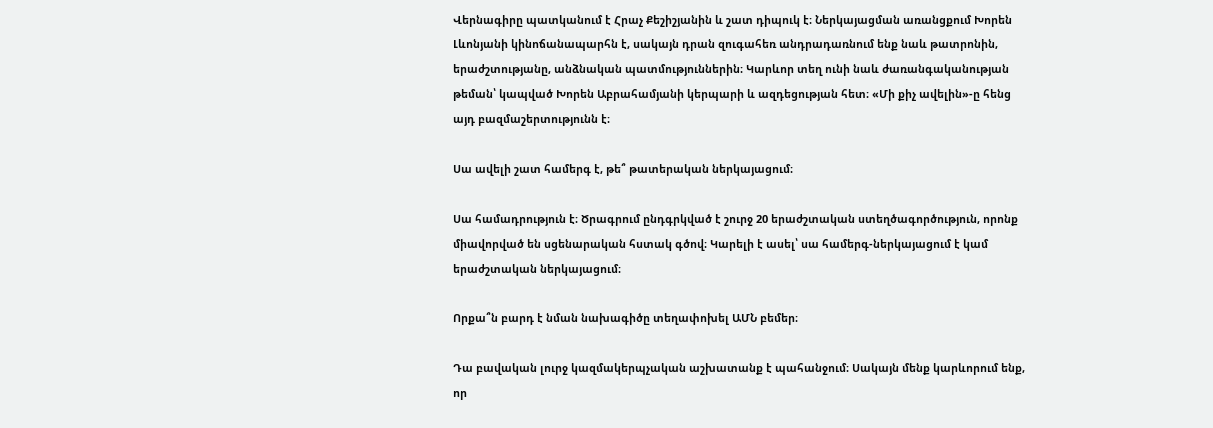Վերնագիրը պատկանում է Հրաչ Քեշիշյանին և շատ դիպուկ է։ Ներկայացման առանցքում Խորեն Լևոնյանի կինոճանապարհն է, սակայն դրան զուգահեռ անդրադառնում ենք նաև թատրոնին, երաժշտությանը, անձնական պատմություններին։ Կարևոր տեղ ունի նաև ժառանգականության թեման՝ կապված Խորեն Աբրահամյանի կերպարի և ազդեցության հետ։ «Մի քիչ ավելին»-ը հենց այդ բազմաշերտությունն է։

Սա ավելի շատ համերգ է, թե՞ թատերական ներկայացում։

Սա համադրություն է։ Ծրագրում ընդգրկված է շուրջ 20 երաժշտական ստեղծագործություն, որոնք միավորված են սցենարական հստակ գծով։ Կարելի է ասել՝ սա համերգ-ներկայացում է կամ երաժշտական ներկայացում։

Որքա՞ն բարդ է նման նախագիծը տեղափոխել ԱՄՆ բեմեր։

Դա բավական լուրջ կազմակերպչական աշխատանք է պահանջում։ Սակայն մենք կարևորում ենք, որ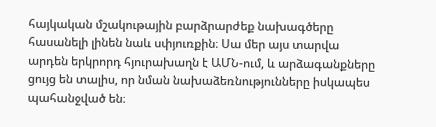հայկական մշակութային բարձրարժեք նախագծերը հասանելի լինեն նաև սփյուռքին։ Սա մեր այս տարվա արդեն երկրորդ հյուրախաղն է ԱՄՆ-ում, և արձագանքները ցույց են տալիս, որ նման նախաձեռնությունները իսկապես պահանջված են։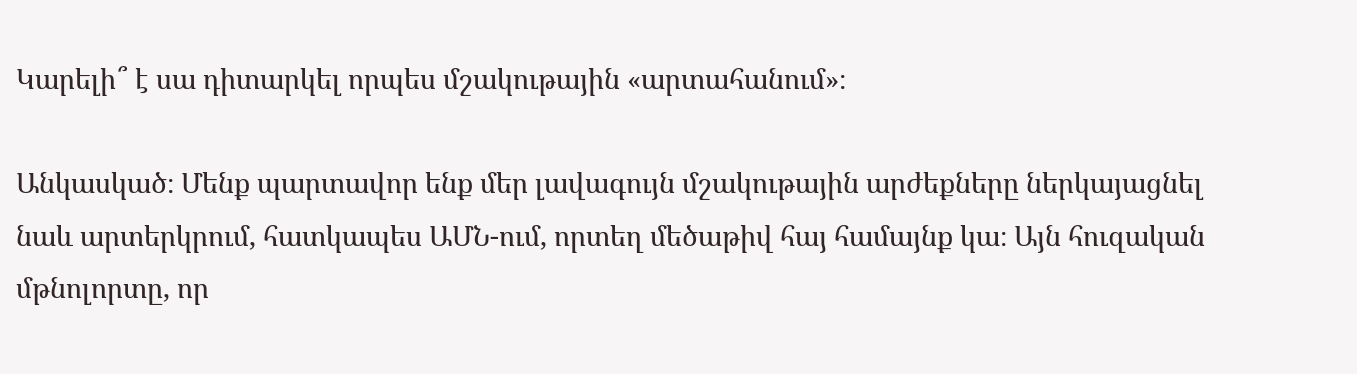Կարելի՞ է սա դիտարկել որպես մշակութային «արտահանում»։

Անկասկած։ Մենք պարտավոր ենք մեր լավագույն մշակութային արժեքները ներկայացնել նաև արտերկրում, հատկապես ԱՄՆ-ում, որտեղ մեծաթիվ հայ համայնք կա։ Այն հուզական մթնոլորտը, որ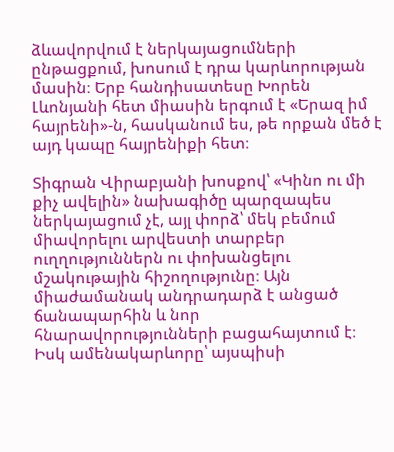ձևավորվում է ներկայացումների ընթացքում, խոսում է դրա կարևորության մասին։ Երբ հանդիսատեսը Խորեն Լևոնյանի հետ միասին երգում է «Երազ իմ հայրենի»-ն, հասկանում ես, թե որքան մեծ է այդ կապը հայրենիքի հետ։

Տիգրան Վիրաբյանի խոսքով՝ «Կինո ու մի քիչ ավելին» նախագիծը պարզապես ներկայացում չէ, այլ փորձ՝ մեկ բեմում միավորելու արվեստի տարբեր ուղղություններն ու փոխանցելու մշակութային հիշողությունը։ Այն միաժամանակ անդրադարձ է անցած ճանապարհին և նոր հնարավորությունների բացահայտում է։ Իսկ ամենակարևորը՝ այսպիսի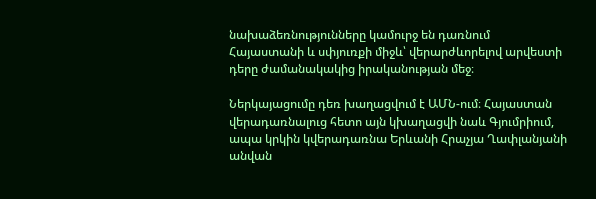նախաձեռնությունները կամուրջ են դառնում Հայաստանի և սփյուռքի միջև՝ վերարժևորելով արվեստի դերը ժամանակակից իրականության մեջ։

Ներկայացումը դեռ խաղացվում է ԱՄՆ-ում։ Հայաստան վերադառնալուց հետո այն կխաղացվի նաև Գյումրիում, ապա կրկին կվերադառնա Երևանի Հրաչյա Ղափլանյանի անվան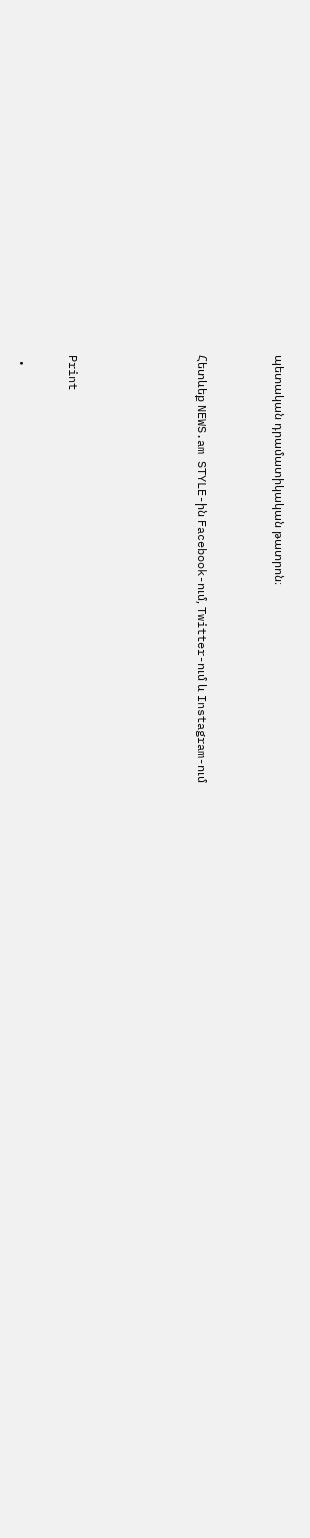պետական դրամատիկական թատրոն։


Հետևեք NEWS.am STYLE-ին Facebook-ում, Twitter-ում և Instagram-ում




Print

  •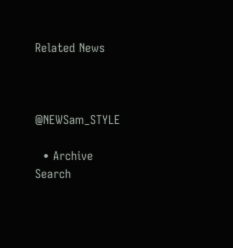Related News



@NEWSam_STYLE

  • Archive
Search